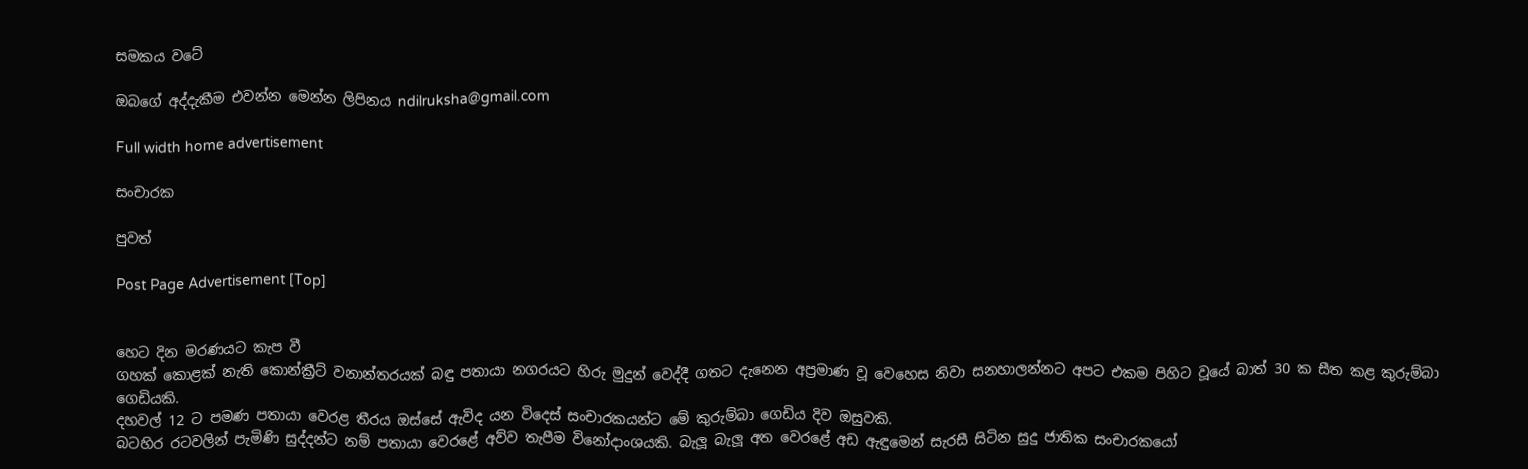සමකය වටේ

ඔබගේ අද්දැකීම එවන්න මෙන්න ලිපිනය ndilruksha@gmail.com

Full width home advertisement

සංචාරක

පුවත්

Post Page Advertisement [Top]


හෙට දින මරණයට කැප වී
ගහක් කොළක් නැති කොන්ක්‍රීට් වනාන්තරයක් බඳු පතායා නගරයට හිරු මුදුන් වෙද්දී ගතට දැනෙන අප්‍රමාණ වූ වෙහෙස නිවා සනහාලන්නට අපට එකම පිහිට වූයේ බාත් 30 ක සීත කළ කුරුම්බා ගෙඩියකි.
දහවල් 12 ට පමණ පතායා වෙරළ තීරය ඔස්සේ ඇවිද යන විදෙස් සංචාරකයන්ට මේ කුරුම්බා ගෙඩිය දිව ඔසුවකි.
බටහිර රටවලින් පැමිණි සුද්දන්ට නම් පතායා වෙරළේ අව්ව තැපීම විනෝදාංශයකි. බැලූ බැලූ අත වෙරළේ අඩ ඇඳුමෙන් සැරසී සිටින සුදු ජාතික සංචාරකයෝ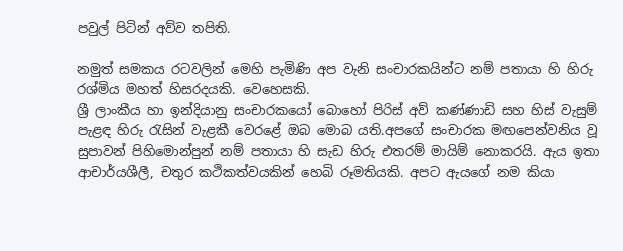පවුල් පිටින් අව්ව තපිති.

නමුත් සමකය රටවලින් මෙහි පැමිණි අප වැනි සංචාරකයින්ට නම් පතායා හි හිරු රශ්මිය මහත් හිසරදයකි. වෙහෙසකි.
ශ්‍රී ලාංකීය හා ඉන්දියානු සංචාරකයෝ බොහෝ පිරිස් අව් කණ්ණාඩි සහ හිස් වැසුම් පැළඳ හිරු රැසින් වැළකී වෙරළේ ඔබ මොබ යති.අපගේ සංචාරක මඟපෙන්වනිය වූ සුපාවන් පිහිමොන්පුන් නම් පතායා හි සැඩ හිරු එතරම් මායිම් නොකරයි. ඇය ඉතා ආචාර්යශීලී, චතුර කථිකත්වයකින් හෙබි රූමතියකි. අපට ඇයගේ නම කියා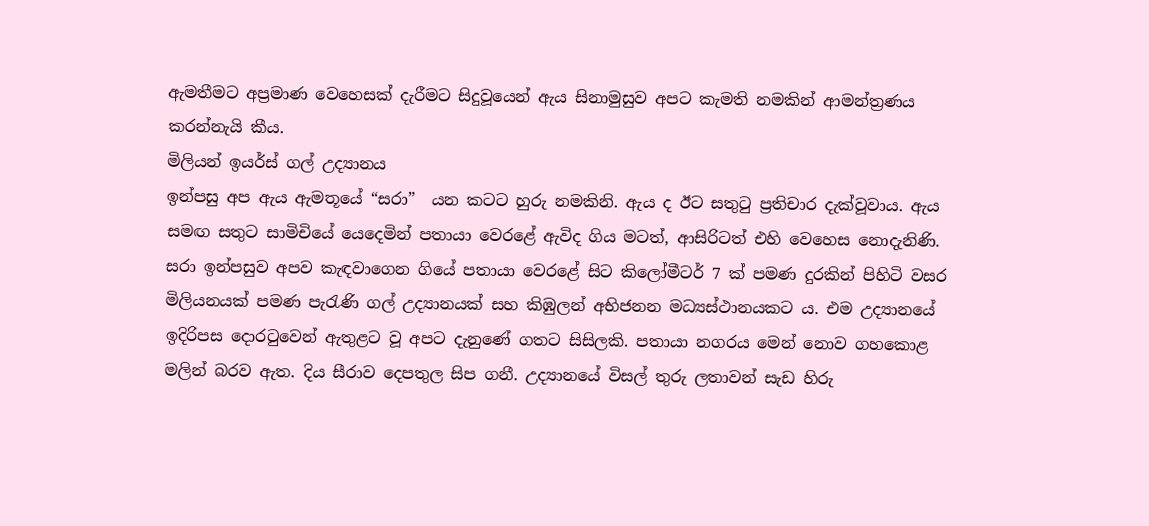ඇමතීමට අප්‍රමාණ වෙහෙසක් දැරීමට සිදුවූයෙන් ඇය සිනාමුසුව අපට කැමති නමකින් ආමන්ත්‍රණය කරන්නැයි කීය.
මිලියන් ඉයර්ස් ගල් උද්‍යානය
ඉන්පසු අප ඇය ඇමතූයේ “සරා”  යන කටට හුරු නමකිනි. ඇය ද ඊට සතුටු ප්‍රතිචාර දැක්වූවාය. ඇය සමඟ සතුට සාමිචියේ යෙදෙමින් පතායා වෙරළේ ඇවිද ගිය මටත්, ආසිරිටත් එහි වෙහෙස නොදැනිණි.
සරා ඉන්පසුව අපව කැඳවාගෙන ගියේ පතායා වෙරළේ සිට කිලෝමීටර් 7 ක් පමණ දුරකින් පිහිටි වසර මිලියනයක් පමණ පැරැණි ගල් උද්‍යානයක් සහ කිඹුලන් අභිජනන මධ්‍යස්ථානයකට ය. එම උද්‍යානයේ ඉදිරිපස දොරටුවෙන් ඇතුළට වූ අපට දැනුණේ ගතට සිසිලකි. පතායා නගරය මෙන් නොව ගහකොළ මලින් බරව ඇත. දිය සීරාව දෙපතුල සිප ගනී. උද්‍යානයේ විසල් තුරු ලතාවන් සැඩ හිරු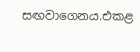සඟවාගෙනය.එකළ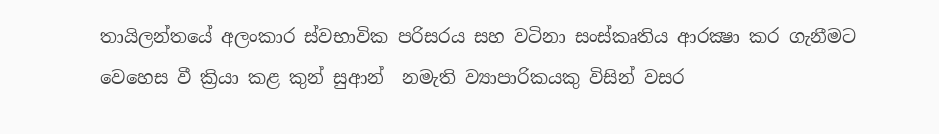තායිලන්තයේ අලංකාර ස්වභාවික පරිසරය සහ වටිනා සංස්කෘතිය ආරක්‍ෂා කර ගැනීමට වෙහෙස වී ක්‍රියා කළ කුන් සුආන්  නමැති ව්‍යාපාරිකයකු විසින් වසර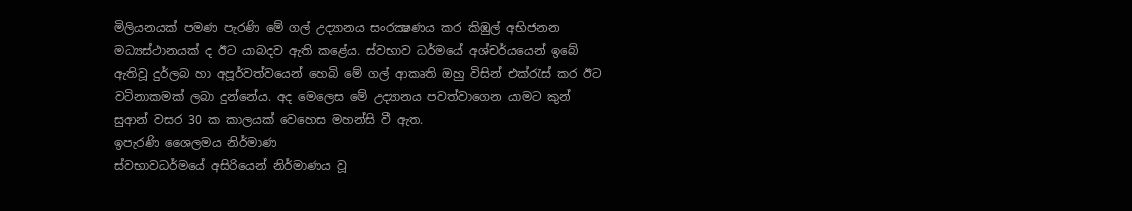මිලියනයක් පමණ පැරණි මේ ගල් උද්‍යානය සංරක්‍ෂණය කර කිඹුල් අභිජනන මධ්‍යස්ථානයක් ද ඊට යාබදව ඇති කළේය. ස්වභාව ධර්මයේ අශ්චර්යයෙන් ඉබේ ඇතිවූ දුර්ලබ හා අපූර්වත්වයෙන් හෙබි මේ ගල් ආකෘති ඔහු විසින් එක්රැස් කර ඊට වටිනාකමක් ලබා දුන්නේය. අද මෙලෙස මේ උද්‍යානය පවත්වාගෙන යාමට කුන් සුආන් වසර 30 ක කාලයක් වෙහෙස මහන්සි වී ඇත.
ඉපැරණි ශෛලමය නිර්මාණ
ස්වභාවධර්මයේ අසිරියෙන් නිර්මාණය වූ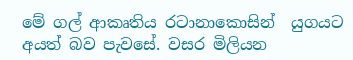මේ ගල් ආකෘතිය රටානාකොසින්  යුගයට අයත් බව පැවසේ. වසර මිලියන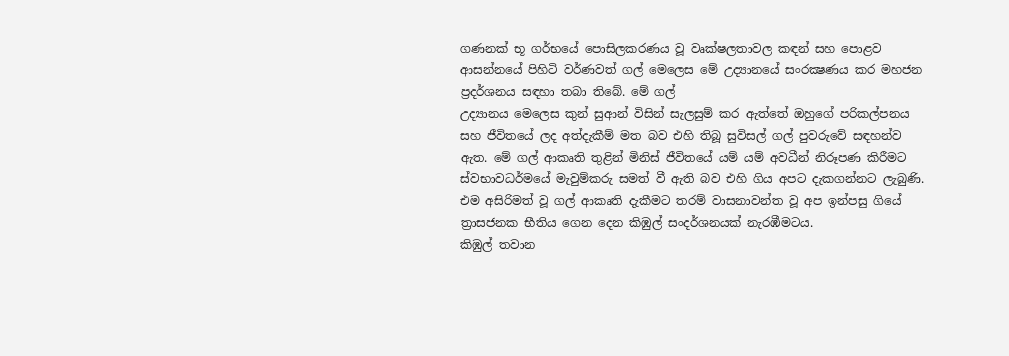ගණනක් භූ ගර්භයේ පොසිලකරණය වූ වෘක්ෂලතාවල කඳන් සහ පොළව ආසන්නයේ පිහිටි වර්ණවත් ගල් මෙලෙස මේ උද්‍යානයේ සංරක්‍ෂණය කර මහජන ප්‍රදර්ශනය සඳහා තබා තිබේ. මේ ගල්
උද්‍යානය මෙලෙස කුන් සුආන් විසින් සැලසුම් කර ඇත්තේ ඔහුගේ පරිකල්පනය සහ ජීවිතයේ ලද අත්දැකීම් මත බව එහි තිබූ සුවිසල් ගල් පුවරුවේ සඳහන්ව ඇත. මේ ගල් ආකෘති තුළින් මිනිස් ජීවිතයේ යම් යම් අවධීන් නිරූපණ කිරීමට ස්වභාවධර්මයේ මැවුම්කරු සමත් වී ඇති බව එහි ගිය අපට දැකගන්නට ලැබුණි.
එම අසිරිමත් වූ ගල් ආකෘති දැකීමට තරම් වාසනාවන්ත වූ අප ඉන්පසු ගියේ ත්‍රාසජනක භීතිය ගෙන දෙන කිඹුල් සංදර්ශනයක් නැරඹීමටය.
කිඹුල් තවාන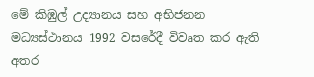මේ කිඹුල් උද්‍යානය සහ අභිජනන මධ්‍යස්ථානය 1992 වසරේදී විවෘත කර ඇති අතර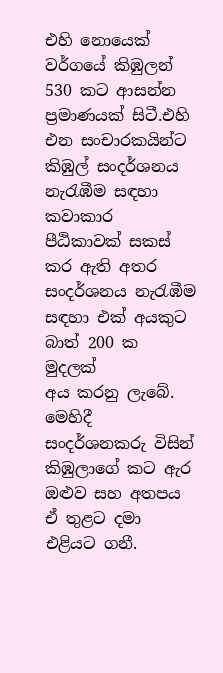එහි නොයෙක් වර්ගයේ කිඹුලන් 530 කට ආසන්න ප්‍රමාණයක් සිටී.එහි එන සංචාරකයින්ට කිඹුල් සංදර්ශනය නැරැඹීම සඳහා කවාකාර පීඨිකාවක් සකස් කර ඇති අතර සංදර්ශනය නැරැඹීම සඳහා එක් අයකුට බාත් 200 ක මුදලක්
අය කරනු ලැබේ. මෙහිදී සංදර්ශනකරු විසින් කිඹුලාගේ කට ඇර ඔළුව සහ අතපය ඒ තුළට දමා එළියට ගනී.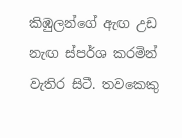කිඹුලන්ගේ ඇඟ උඩ නැඟ ස්පර්ශ කරමින් වැතිර සිටී. තවකෙකු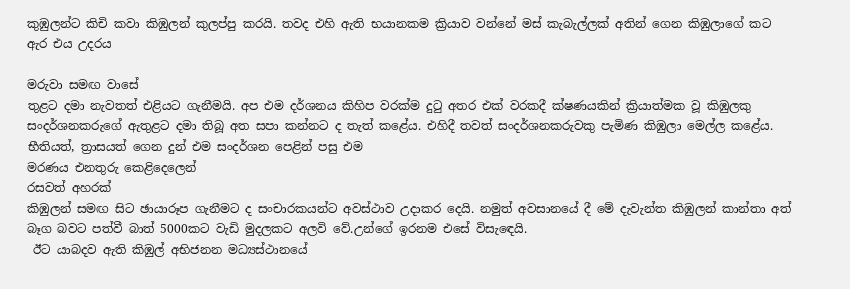කුඹුලන්ට කිචි කවා කිඹුලන් කුලප්පු කරයි. තවද එහි ඇති භයානකම ක්‍රියාව වන්නේ මස් කැබැල්ලක් අතින් ගෙන කිඹුලාගේ කට ඇර එය උදරය

මරුවා සමඟ වාසේ
තුළට දමා නැවතත් එළියට ගැනීමයි. අප එම දර්ශනය කිහිප වරක්ම දුටු අතර එක් වරකදී ක්ෂණයකින් ක්‍රියාත්මක වූ කිඹුලකු සංදර්ශනකරුගේ ඇතුළට දමා තිබූ අත සපා කන්නට ද තැත් කළේය. එහිදී තවත් සංදර්ශනකරුවකු පැමිණ කිඹුලා මෙල්ල කළේය. භීතියත්, ත්‍රාසයත් ගෙන දුන් එම සංදර්ශන පෙළින් පසු එම
මරණය එනතුරු කෙළිදෙලෙන්
රසවත් අහරක්
කිඹුලන් සමඟ සිට ඡායාරූප ගැනීමට ද සංචාරකයන්ට අවස්ථාව උදාකර දෙයි. නමුත් අවසානයේ දී මේ දැවැන්ත කිඹුලන් කාන්තා අත් බෑග බවට පත්වී බාත් 5000කට වැඩි මුදලකට අලවි වේ.උන්ගේ ඉරනම එසේ විසැඳෙයි.
 ඊට යාබදව ඇති කිඹුල් අභිජනන මධ්‍යස්ථානයේ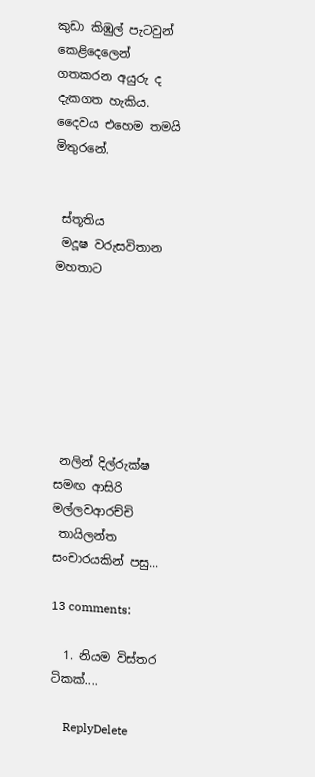කුඩා කිඹුල් පැටවුන් කෙළිදෙලෙන් ගතකරන අයුරු ද දැකගත හැකිය. දෛවය එහෙම තමයි මිතුරනේ.


 ස්තූතිය
 මදූෂ වරුසවිතාන මහතාට







 නලින් දිල්රුක්ෂ  සමඟ ආසිරි මල්ලවආරච්චි
 තායිලන්ත සංචාරයකින් පසු...

13 comments:

  1. නියම විස්තර ටිකක්....

    ReplyDelete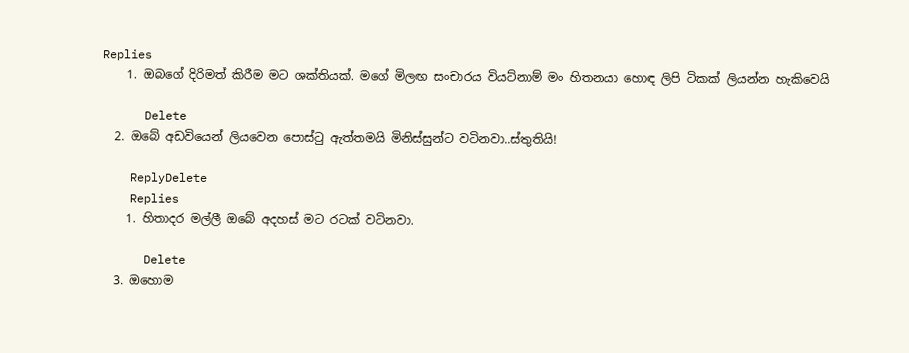Replies
    1. ඔබගේ දිරිමත් කිරීම මට ශක්තියක්. මගේ මිලඟ සංචාරය වියට්නාම් මං හිතනයා හොඳ ලිපි ටිකක් ලියන්න හැකිවෙයි

      Delete
  2. ඔබේ අඩවියෙන් ලියවෙන පොස්ටු ඇත්තමයි මිනිස්සුන්ට වටිනවා..ස්තුතියි!

    ReplyDelete
    Replies
    1. හිතාදර මල්ලී ඔබේ අදහස් මට රටක් වටිනවා.

      Delete
  3. ඔහොම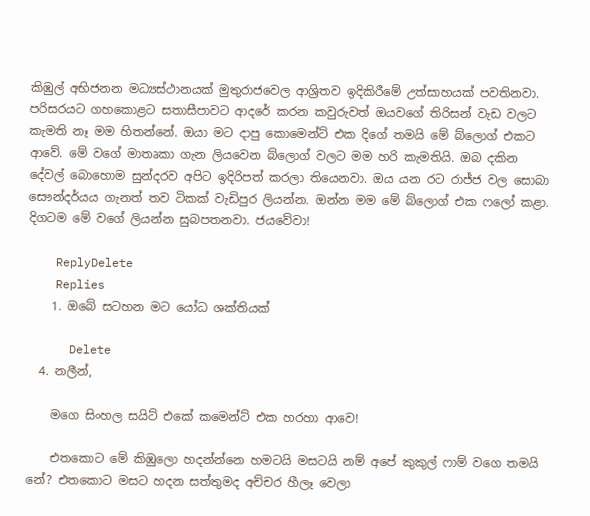කිඹුල් අභිජනන මධ්‍යස්ථානයක් මුතුරාජවෙල ආශ්‍රිතව ඉදිකිරීමේ උත්සාහයක් පවතිනවා. පරිසරයට ගහකොළට සතාසීපාවට ආදරේ කරන කවුරුවත් ඔයවගේ තිරිසන් වැඩ වලට කැමති නෑ මම හිතන්නේ. ඔයා මට දාපු කොමෙන්ට් එක දිගේ තමයි මේ බ්ලොග් එකට ආවේ. මේ වගේ මාතෘකා ගැන ලියවෙන බ්ලොග් වලට මම හරි කැමතියි. ඔබ දකින දේවල් බොහොම සුන්දරව අපිට ඉදිරිපත් කරලා තියෙනවා. ඔය යන රට රාජ්ජ වල සොබා සෞන්දර්යය ගැනත් තව ටිකක් වැඩිපුර ලියන්න. ඔන්න මම මේ බ්ලොග් එක ෆලෝ කළා. දිගටම මේ වගේ ලියන්න සුබපතනවා. ජයවේවා!

    ReplyDelete
    Replies
    1. ඔබේ සටහන මට යෝධ ශක්තියක්

      Delete
  4. නලීන්,

    මගෙ සිංහල සයිට් එකේ කමෙන්ට් එක හරහා ආවෙ!

    එතකොට මේ කිඹුලො හදන්න්නෙ හමටයි මසටයි නම් අපේ කුකුල් ෆාම් වගෙ තමයි නේ? එතකොට මසට හදන සත්තුමද අච්චර හීලෑ වෙලා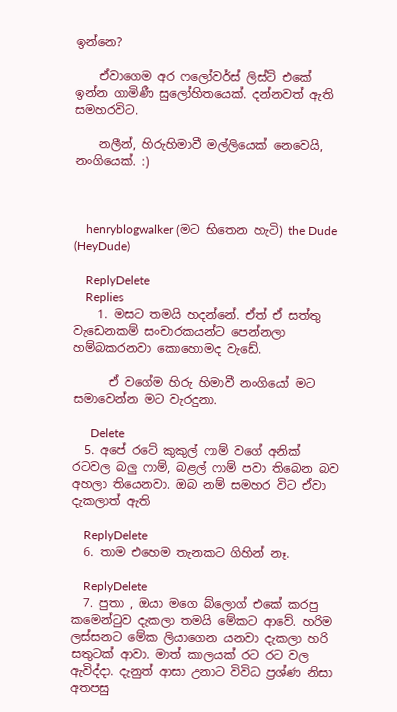ඉන්නෙ?

    ඒවාගෙම අර ෆලෝවර්ස් ලිස්ට් එකේ ඉන්න ගාමිණී සුලෝහිතයෙක්. දන්නවත් ඇති සමහරවිට.

    නලීන්, හිරුහිමාවී මල්ලියෙක් නෙවෙයි, නංගියෙක්. :)



    henryblogwalker (මට භිතෙන හැටි) the Dude (HeyDude)

    ReplyDelete
    Replies
    1. මසට තමයි හදන්නේ. ඒත් ඒ සත්තු වැඩෙනකම් සංචාරකයන්ට පෙන්නලා හම්බකරනවා කොහොමද වැඩේ.

      ඒ වගේම හිරු හිමාවී නංගියෝ මට සමාවෙන්න මට වැරදුනා.

      Delete
  5. අපේ රටේ කුකුල් ෆාම් වගේ අනික් රටවල බලු ෆාම්, බළල් ෆාම් පවා තිබෙන බව අහලා තියෙනවා. ඔබ නම් සමහර විට ඒවා දැකලාත් ඇති

    ReplyDelete
  6. තාම එහෙම තැනකට ගිහින් නෑ.

    ReplyDelete
  7. පුතා , ඔයා මගෙ බ්ලොග් එකේ කරපු කමෙන්ටුව දැකලා තමයි මේකට ආවේ. හරිම ලස්සනට මේක ලියාගෙන යනවා දැකලා හරි සතුටක් ආවා. මාත් කාලයක් රට රට වල ඇවිද්දා. දැනුත් ආසා උනාට විවිධ ප්‍රශ්ණ නිසා අතපසු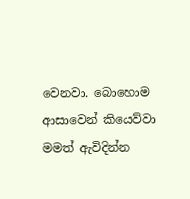වෙනවා. බොහොම ආසාවෙන් කියෙව්වා මමත් ඇවිදින්න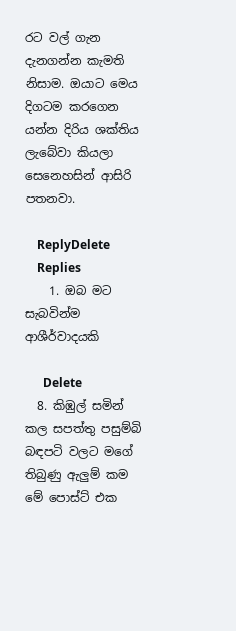රට වල් ගැන දැනගන්න කැමති නිසාම. ඔයාට මෙය දිගටම කරගෙන යන්න දිරිය ශක්තිය ලැබේවා කියලා සෙනෙහසින් ආසිරි පතනවා.

    ReplyDelete
    Replies
    1. ඔබ මට සැබවින්ම ආශීර්වාදයකි

      Delete
  8. කිඹුල් සමින් කල සපත්තු පසුම්බි බඳපටි වලට මගේ තිබුණු ඇලුම් කම මේ පොස්ට් එක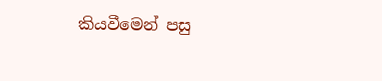කියවීමෙන් පසු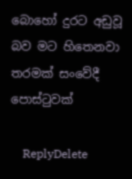බොහෝ දුරට අඩුවූ බව මට හිතෙනවා තරමක් සංවේදී පොස්ටුවක්

    ReplyDelete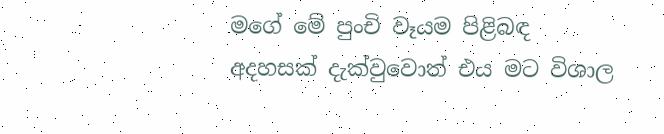මගේ මේ පුංචි වෑයම පිළිබඳ අදහසක් දැක්වුවොත් එය මට විශාල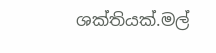ශක්තියක්.මල්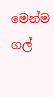මෙන්ම ගල්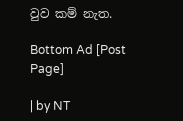වුව කම් නැත.

Bottom Ad [Post Page]

| by NT